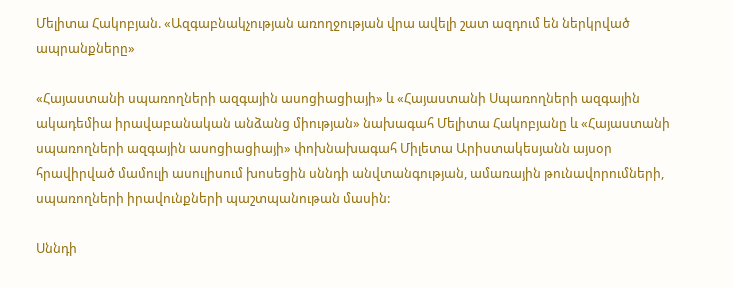Մելիտա Հակոբյան. «Ազգաբնակչության առողջության վրա ավելի շատ ազդում են ներկրված ապրանքները»

«Հայաստանի սպառողների ազգային ասոցիացիայի» և «Հայաստանի Սպառողների ազգային ակադեմիա իրավաբանական անձանց միության» նախագահ Մելիտա Հակոբյանը և «Հայաստանի սպառողների ազգային ասոցիացիայի» փոխնախագահ Միլետա Արիստակեսյանն այսօր հրավիրված մամուլի ասուլիսում խոսեցին սննդի անվտանգության, ամառային թունավորումների, սպառողների իրավունքների պաշտպանութան մասին:

Սննդի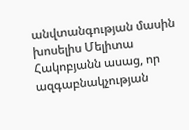անվտանգության մասին խոսելիս Մելիտա Հակոբյանն ասաց, որ ազգաբնակչության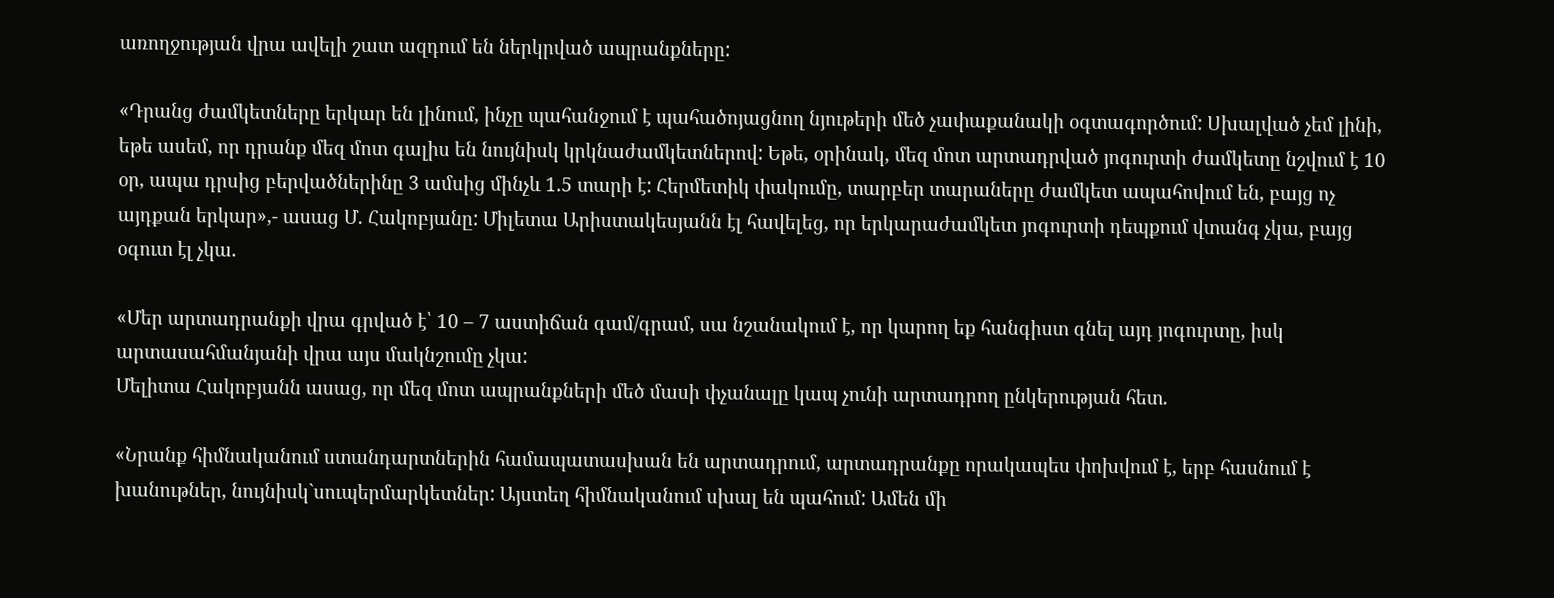առողջության վրա ավելի շատ ազդում են ներկրված ապրանքները:

«Դրանց ժամկետները երկար են լինում, ինչը պահանջում է պահածոյացնող նյութերի մեծ չափաքանակի օգտագործում: Սխալված չեմ լինի, եթե ասեմ, որ դրանք մեզ մոտ գալիս են նույնիսկ կրկնաժամկետներով: Եթե, օրինակ, մեզ մոտ արտադրված յոգուրտի ժամկետը նշվում է 10 օր, ապա դրսից բերվածներինը 3 ամսից մինչև 1.5 տարի է: Հերմետիկ փակումը, տարբեր տարաները ժամկետ ապահովում են, բայց ոչ այդքան երկար»,- ասաց Մ. Հակոբյանը: Միլետա Արիստակեսյանն էլ հավելեց, որ երկարաժամկետ յոգուրտի դեպքում վտանգ չկա, բայց օգուտ էլ չկա.

«Մեր արտադրանքի վրա գրված է՝ 10 – 7 աստիճան գամ/գրամ, սա նշանակում է, որ կարող եք հանգիստ գնել այդ յոգուրտը, իսկ արտասահմանյանի վրա այս մակնշումը չկա:
Մելիտա Հակոբյանն ասաց, որ մեզ մոտ ապրանքների մեծ մասի փչանալը կապ չունի արտադրող ընկերության հետ.

«Նրանք հիմնականում ստանդարտներին համապատասխան են արտադրում, արտադրանքը որակապես փոխվում է, երբ հասնում է խանութներ, նույնիսկ`սուպերմարկետներ: Այստեղ հիմնականում սխալ են պահում: Ամեն մի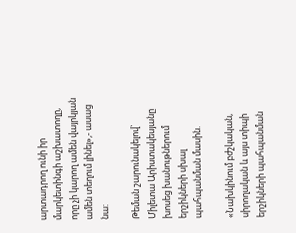արտադրող ունի իր մարկետինգի աշխատողը, որը չի կարող ամեն վայրկյան ամեն տեղում լինել»,- ասաց նա:

Թեման շարունակելով` Միլետա Արիստակեսյանը խոսեց խանութներում երշիկների սխալ պահպանման մասին.

«Նախկինում բժշկական, սիրողական և այս տիպի երշիկների պահպանման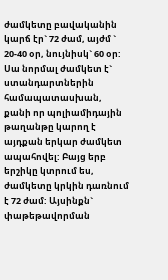ժամկետը բավականին կարճ էր` 72 ժամ, այժմ ` 20-40 օր, նույնիսկ` 60 օր: Սա նորմալ ժամկետ է` ստանդարտներին համապատասխան, քանի որ պոլիամիդային թաղանթը կարող է այդքան երկար ժամկետ ապահովել: Բայց երբ երշիկը կտրում ես, ժամկետը կրկին դառնում է 72 ժամ: Այսինքն` փաթեթավորման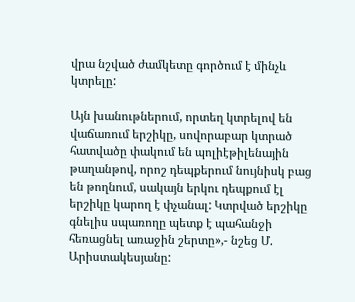վրա նշված ժամկետը գործում է մինչև կտրելը:

Այն խանութներում, որտեղ կտրելով են վաճառում երշիկը, սովորաբար կտրած հատվածը փակում են պոլիէթիլենային թաղանթով, որոշ դեպքերում նույնիսկ բաց են թողնում, սակայն երկու դեպքում էլ երշիկը կարող է փչանալ: Կտրված երշիկը գնելիս սպառողը պետք է պահանջի հեռացնել առաջին շերտը»,- նշեց Մ. Արիստակեսյանը: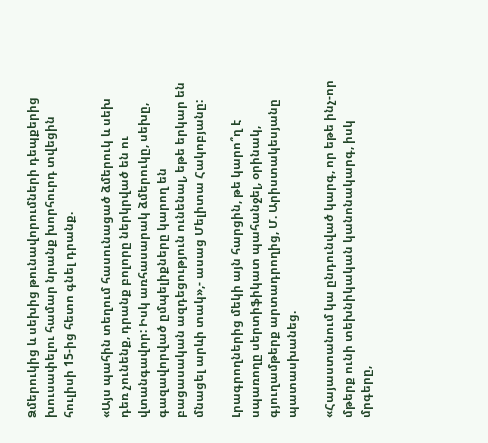Ձմերուկից և սեխից թունավորումների դեպքերից խուսափելու համար նրանք խորհուրդ տվեցին հուլիսի 15-ից հետո գնել դրանք.

«Այս պահին տեղում հասունացած ձմերուկ և սեխ դեռ չունենք, դրանք բոլորը ներկրված են ու վտանգավոր: Իսկ առհասարակ ձմերուկը, սեխը, գազավորված ըմպելիքները կարող են բացասական ազդեցություն ունենալ, եթե երկար են մնացել արևի տակ»,- ասաց Մելիտա Հակոբյանը:

Լրագրողներից մեկի այն հարցին, թե կարո՞ղ է սպառողը սերտիֆիկատ պահանջել, օրինակ, գյուղամթերք արտադրողից, Մ. Արիստակեսյանը պատասխանեց.

«Հայաստանում կա ընդունված կարգ, որ եթե ինչ-որ մթերք ունի տեխնիկական կանոնակարգ, իսկ մրգերը,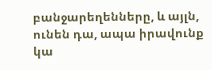բանջարեղենները, և այլն, ունեն դա, ապա իրավունք կա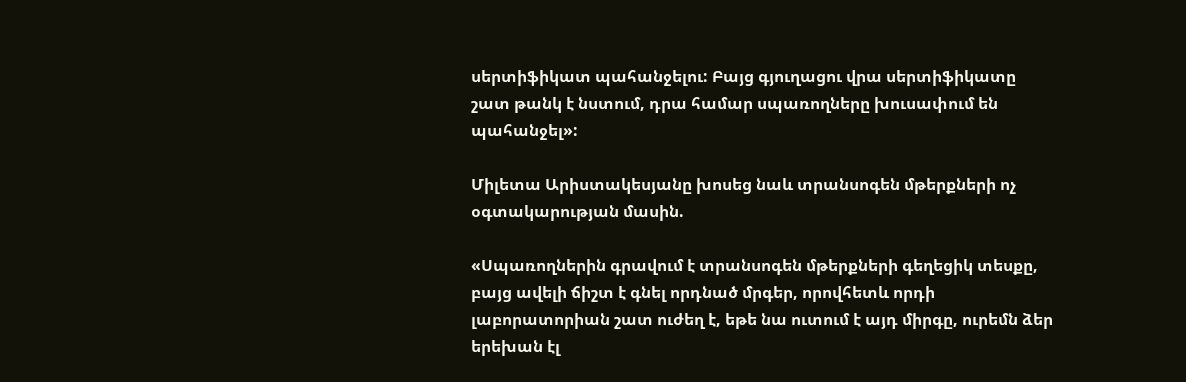սերտիֆիկատ պահանջելու: Բայց գյուղացու վրա սերտիֆիկատը շատ թանկ է նստում, դրա համար սպառողները խուսափում են պահանջել»:

Միլետա Արիստակեսյանը խոսեց նաև տրանսոգեն մթերքների ոչ օգտակարության մասին.

«Սպառողներին գրավում է տրանսոգեն մթերքների գեղեցիկ տեսքը, բայց ավելի ճիշտ է գնել որդնած մրգեր, որովհետև որդի լաբորատորիան շատ ուժեղ է, եթե նա ուտում է այդ միրգը, ուրեմն ձեր երեխան էլ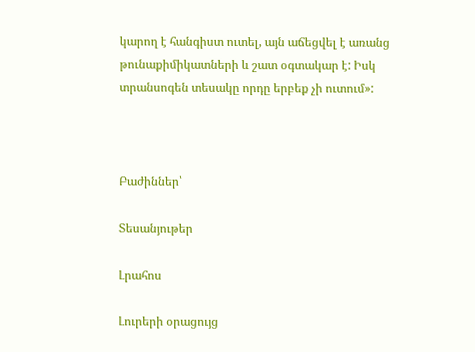կարող է հանգիստ ուտել, այն աճեցվել է առանց թունաքիմիկատների և շատ օգտակար է: Իսկ տրանսոգեն տեսակը որդը երբեք չի ուտում»:



Բաժիններ՝

Տեսանյութեր

Լրահոս

Լուրերի օրացույց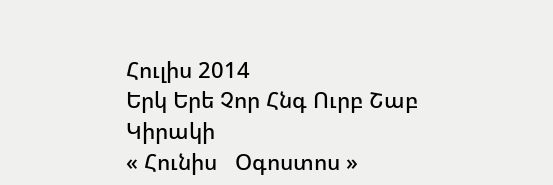Հուլիս 2014
Երկ Երե Չոր Հնգ Ուրբ Շաբ Կիրակի
« Հունիս   Օգոստոս »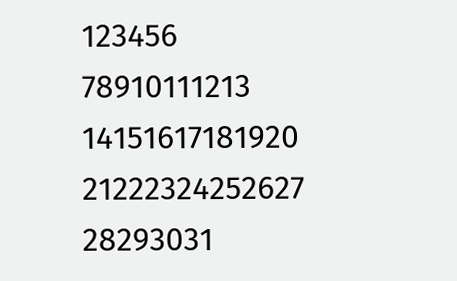123456
78910111213
14151617181920
21222324252627
28293031